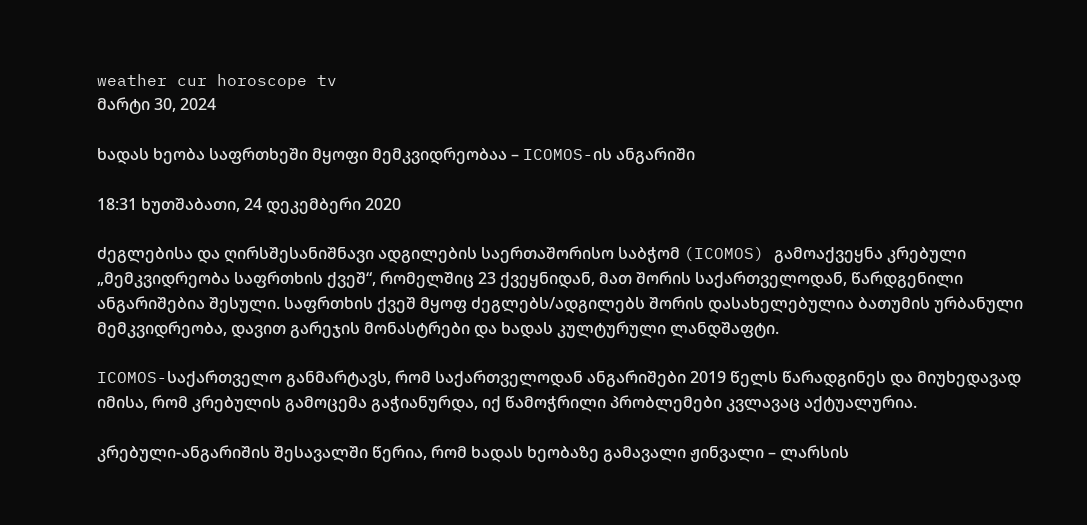weather cur horoscope tv
მარტი 30, 2024

ხადას ხეობა საფრთხეში მყოფი მემკვიდრეობაა – ICOMOS-ის ანგარიში

18:31 ხუთშაბათი, 24 დეკემბერი 2020

ძეგლებისა და ღირსშესანიშნავი ადგილების საერთაშორისო საბჭომ (ICOMOS) გამოაქვეყნა კრებული „მემკვიდრეობა საფრთხის ქვეშ“, რომელშიც 23 ქვეყნიდან, მათ შორის საქართველოდან, წარდგენილი ანგარიშებია შესული. საფრთხის ქვეშ მყოფ ძეგლებს/ადგილებს შორის დასახელებულია ბათუმის ურბანული მემკვიდრეობა, დავით გარეჯის მონასტრები და ხადას კულტურული ლანდშაფტი.

ICOMOS-საქართველო განმარტავს, რომ საქართველოდან ანგარიშები 2019 წელს წარადგინეს და მიუხედავად იმისა, რომ კრებულის გამოცემა გაჭიანურდა, იქ წამოჭრილი პრობლემები კვლავაც აქტუალურია.

კრებული-ანგარიშის შესავალში წერია, რომ ხადას ხეობაზე გამავალი ჟინვალი – ლარსის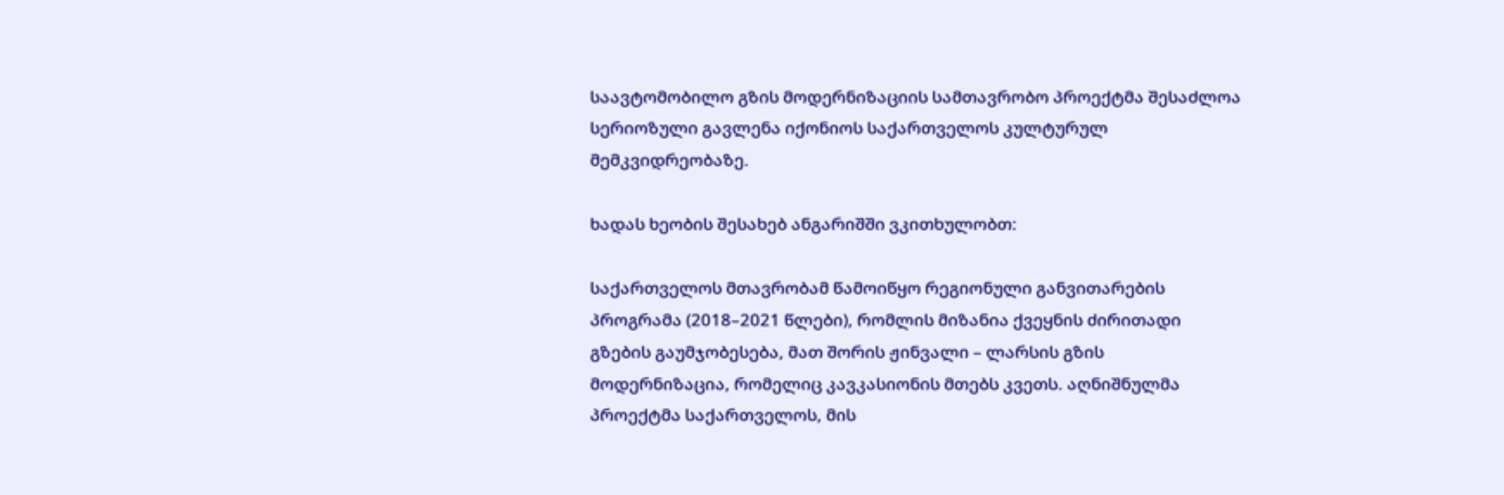საავტომობილო გზის მოდერნიზაციის სამთავრობო პროექტმა შესაძლოა სერიოზული გავლენა იქონიოს საქართველოს კულტურულ მემკვიდრეობაზე.

ხადას ხეობის შესახებ ანგარიშში ვკითხულობთ:

საქართველოს მთავრობამ წამოიწყო რეგიონული განვითარების პროგრამა (2018–2021 წლები), რომლის მიზანია ქვეყნის ძირითადი გზების გაუმჯობესება, მათ შორის ჟინვალი – ლარსის გზის მოდერნიზაცია, რომელიც კავკასიონის მთებს კვეთს. აღნიშნულმა პროექტმა საქართველოს, მის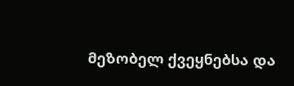მეზობელ ქვეყნებსა და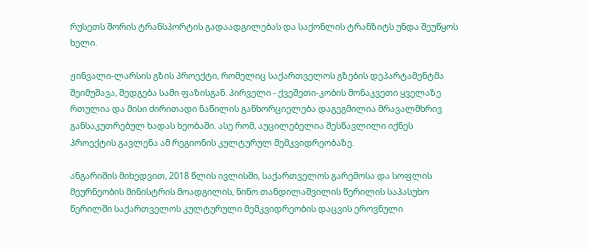რუსეთს შორის ტრანსპორტის გადაადგილებას და საქონლის ტრანზიტს უნდა შეუწყოს ხელი.

ჟინვალი-ლარსის გზის პროექტი, რომელიც საქართველოს გზების დეპარტამენტმა შეიმუშავა, შედგება სამი ფაზისგან. პირველი - ქვეშეთი-კობის მონაკვეთი ყველაზე რთულია და მისი ძირითადი ნაწილის განხორციელება დაგეგმილია მრავალმხრივ განსაკუთრებულ ხადას ხეობაში. ასე რომ, აუცილებელია შესწავლილი იქნეს პროექტის გავლენა ამ რეგიონის კულტურულ მემკვიდრეობაზე.

ანგარიშის მიხედვით, 2018 წლის ივლისში, საქართველოს გარემოსა და სოფლის მეურნეობის მინისტრის მოადგილის, ნინო თანდილაშვილის წერილის საპასუხო წერილში საქართველოს კულტურული მემკვიდრეობის დაცვის ეროვნული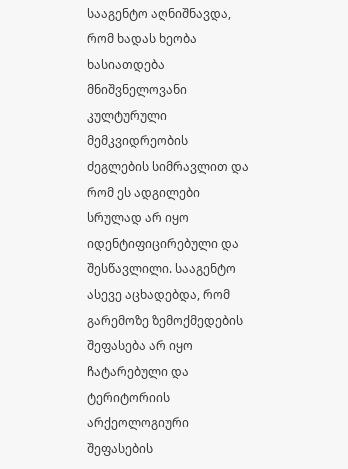სააგენტო აღნიშნავდა, რომ ხადას ხეობა ხასიათდება მნიშვნელოვანი კულტურული მემკვიდრეობის ძეგლების სიმრავლით და რომ ეს ადგილები სრულად არ იყო იდენტიფიცირებული და შესწავლილი. სააგენტო ასევე აცხადებდა, რომ გარემოზე ზემოქმედების შეფასება არ იყო ჩატარებული და ტერიტორიის არქეოლოგიური შეფასების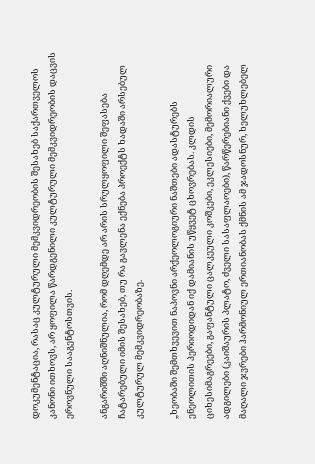დოკუმენტაცია, რასაც კულტურული მემკვიდრეობის შესახებ საქართველოს კანონი ითხოვს, არ ყოფილა წარდგენილი კულტურული მემკვიდრეობის დაცვის ეროვნული სააგენტოსთვის.

ანგარიშში აღნიშნულია, რომ დღემდე არ არის სრულყოფილი შეფასება ჩატარებული იმის შესახებ, თუ რა გავლენა ექნება პროექტს ხადაში არსებულ კულტურულ მემკვიდრეობაზე.

„ხეობაში შემთხვევით ნაპოვნი არქეოლოგიური ნაშთები ადასტურებს ენეოლითის პერიოდიდან იქ დამიანის უწყვეტ ცხოვრებას. კლდის ციხესიმაგრეები, გაფანტული ცალკეული კოშკები, ეკლესიები, მემორიალური ადგილები (კაიშაურის პლატო, ძველი სასაფლაოები), წარწერებიანი ქვები და მაღალი ჯვრები ჰარმონიულ ერთიანობას ქმნის ამ ჯადოსნურ, ხელუხლებელ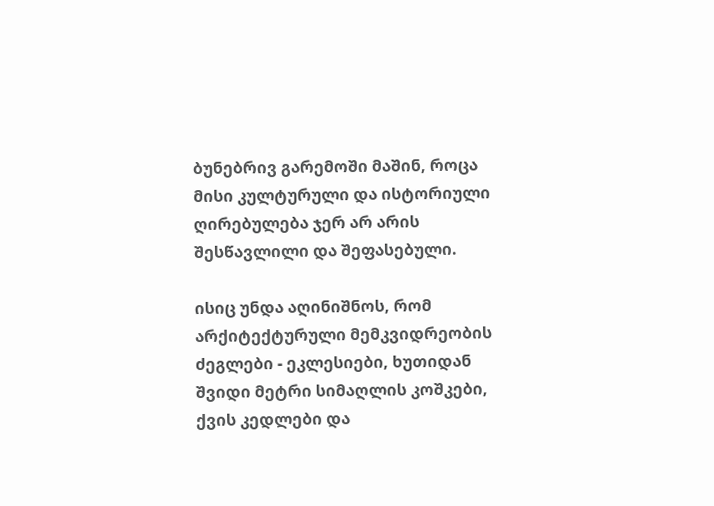ბუნებრივ გარემოში მაშინ, როცა მისი კულტურული და ისტორიული ღირებულება ჯერ არ არის შესწავლილი და შეფასებული.

ისიც უნდა აღინიშნოს, რომ არქიტექტურული მემკვიდრეობის ძეგლები - ეკლესიები, ხუთიდან შვიდი მეტრი სიმაღლის კოშკები, ქვის კედლები და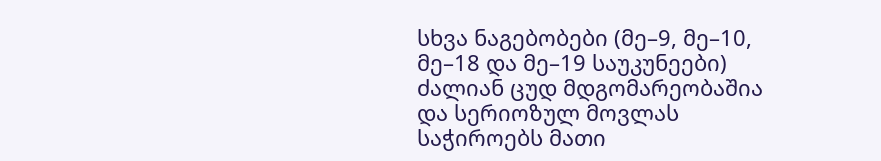სხვა ნაგებობები (მე–9, მე–10, მე–18 და მე–19 საუკუნეები) ძალიან ცუდ მდგომარეობაშია და სერიოზულ მოვლას საჭიროებს მათი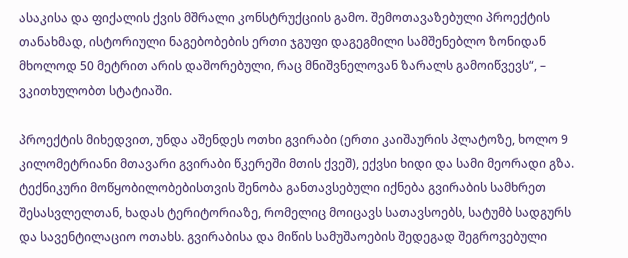ასაკისა და ფიქალის ქვის მშრალი კონსტრუქციის გამო. შემოთავაზებული პროექტის თანახმად, ისტორიული ნაგებობების ერთი ჯგუფი დაგეგმილი სამშენებლო ზონიდან მხოლოდ 50 მეტრით არის დაშორებული, რაც მნიშვნელოვან ზარალს გამოიწვევს“, – ვკითხულობთ სტატიაში.

პროექტის მიხედვით, უნდა აშენდეს ოთხი გვირაბი (ერთი კაიშაურის პლატოზე, ხოლო 9 კილომეტრიანი მთავარი გვირაბი წკერეში მთის ქვეშ), ექვსი ხიდი და სამი მეორადი გზა. ტექნიკური მოწყობილობებისთვის შენობა განთავსებული იქნება გვირაბის სამხრეთ შესასვლელთან, ხადას ტერიტორიაზე, რომელიც მოიცავს სათავსოებს, სატუმბ სადგურს და სავენტილაციო ოთახს. გვირაბისა და მიწის სამუშაოების შედეგად შეგროვებული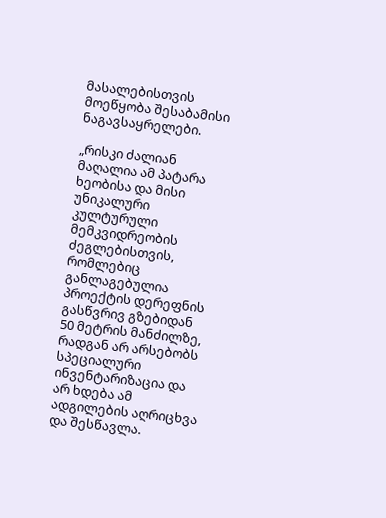მასალებისთვის მოეწყობა შესაბამისი ნაგავსაყრელები.

„რისკი ძალიან მაღალია ამ პატარა ხეობისა და მისი უნიკალური კულტურული მემკვიდრეობის ძეგლებისთვის, რომლებიც განლაგებულია პროექტის დერეფნის გასწვრივ გზებიდან 50 მეტრის მანძილზე, რადგან არ არსებობს სპეციალური ინვენტარიზაცია და არ ხდება ამ ადგილების აღრიცხვა და შესწავლა.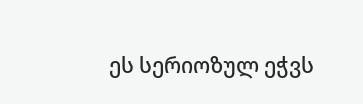ეს სერიოზულ ეჭვს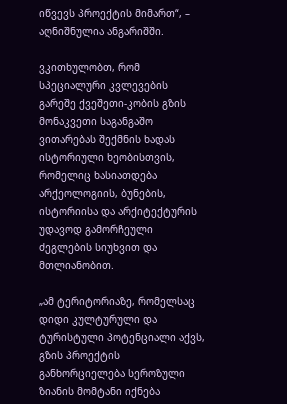იწვევს პროექტის მიმართ“, – აღნიშნულია ანგარიშში.

ვკითხულობთ, რომ სპეციალური კვლევების გარეშე ქვეშეთი-კობის გზის მონაკვეთი საგანგაშო ვითარებას შექმნის ხადას ისტორიული ხეობისთვის, რომელიც ხასიათდება არქეოლოგიის, ბუნების, ისტორიისა და არქიტექტურის უდავოდ გამორჩეული ძეგლების სიუხვით და მთლიანობით.

„ამ ტერიტორიაზე, რომელსაც დიდი კულტურული და ტურისტული პოტენციალი აქვს, გზის პროექტის განხორციელება სეროზული ზიანის მომტანი იქნება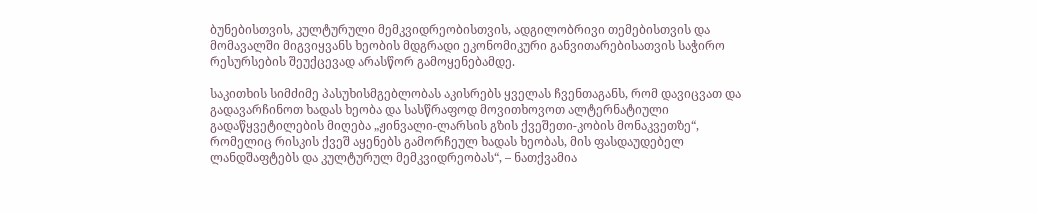ბუნებისთვის, კულტურული მემკვიდრეობისთვის, ადგილობრივი თემებისთვის და მომავალში მიგვიყვანს ხეობის მდგრადი ეკონომიკური განვითარებისათვის საჭირო რესურსების შეუქცევად არასწორ გამოყენებამდე.

საკითხის სიმძიმე პასუხისმგებლობას აკისრებს ყველას ჩვენთაგანს, რომ დავიცვათ და გადავარჩინოთ ხადას ხეობა და სასწრაფოდ მოვითხოვოთ ალტერნატიული გადაწყვეტილების მიღება „ჟინვალი-ლარსის გზის ქვეშეთი-კობის მონაკვეთზე“, რომელიც რისკის ქვეშ აყენებს გამორჩეულ ხადას ხეობას, მის ფასდაუდებელ ლანდშაფტებს და კულტურულ მემკვიდრეობას“, – ნათქვამია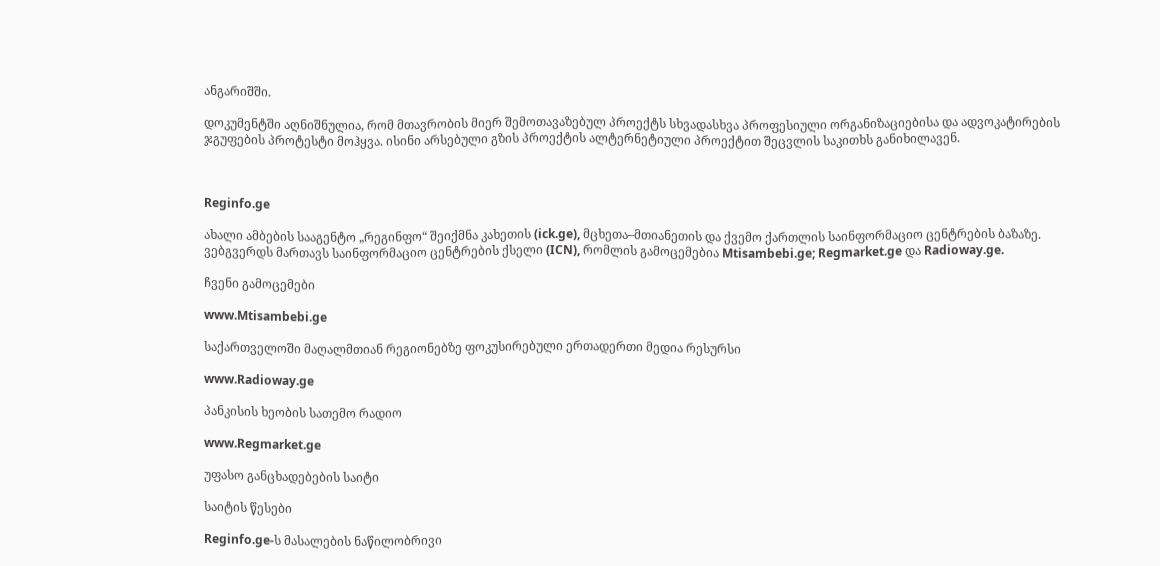ანგარიშში.

დოკუმენტში აღნიშნულია, რომ მთავრობის მიერ შემოთავაზებულ პროექტს სხვადასხვა პროფესიული ორგანიზაციებისა და ადვოკატირების ჯგუფების პროტესტი მოჰყვა. ისინი არსებული გზის პროექტის ალტერნეტიული პროექტით შეცვლის საკითხს განიხილავენ.



Reginfo.ge

ახალი ამბების სააგენტო „რეგინფო“ შეიქმნა კახეთის (ick.ge), მცხეთა–მთიანეთის და ქვემო ქართლის საინფორმაციო ცენტრების ბაზაზე. ვებგვერდს მართავს საინფორმაციო ცენტრების ქსელი (ICN), რომლის გამოცემებია Mtisambebi.ge; Regmarket.ge და Radioway.ge.

ჩვენი გამოცემები

www.Mtisambebi.ge

საქართველოში მაღალმთიან რეგიონებზე ფოკუსირებული ერთადერთი მედია რესურსი

www.Radioway.ge

პანკისის ხეობის სათემო რადიო

www.Regmarket.ge

უფასო განცხადებების საიტი

საიტის წესები

Reginfo.ge-ს მასალების ნაწილობრივი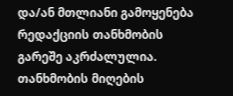და/ან მთლიანი გამოყენება რედაქციის თანხმობის გარეშე აკრძალულია. თანხმობის მიღების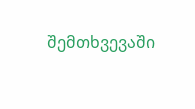შემთხვევაში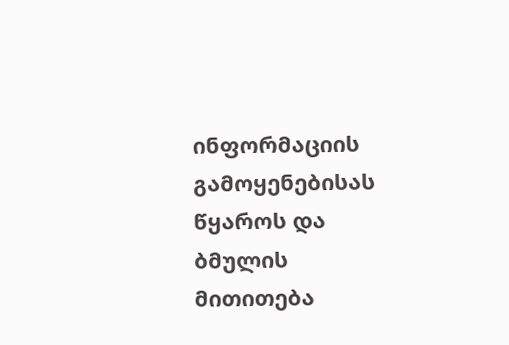ინფორმაციის გამოყენებისას წყაროს და ბმულის მითითება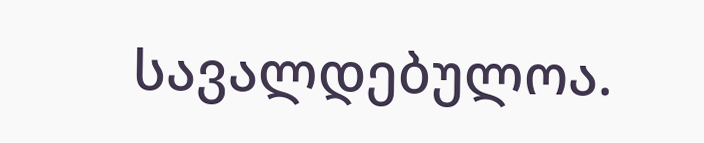სავალდებულოა.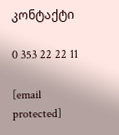კონტაქტი

0 353 22 22 11

[email protected]